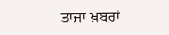ਤਾਜਾ ਖ਼ਬਰਾਂ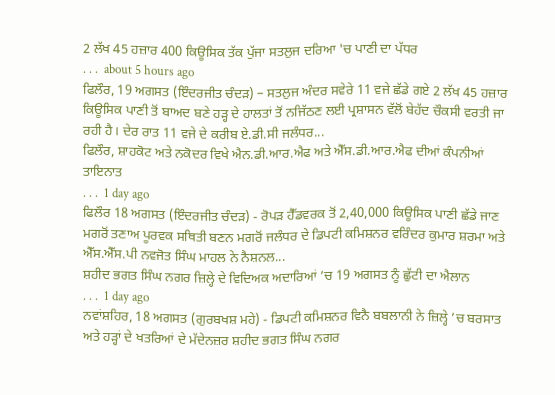2 ਲੱਖ 45 ਹਜ਼ਾਰ 400 ਕਿਊਸਿਕ ਤੱਕ ਪੁੱਜਾ ਸਤਲੁਜ ਦਰਿਆ 'ਚ ਪਾਣੀ ਦਾ ਪੱਧਰ
. . .  about 5 hours ago
ਫਿਲੌਰ, 19 ਅਗਸਤ (ਇੰਦਰਜੀਤ ਚੰਦੜ) – ਸਤਲੁਜ ਅੰਦਰ ਸਵੇਰੇ 11 ਵਜੇ ਛੱਡੇ ਗਏ 2 ਲੱਖ 45 ਹਜ਼ਾਰ ਕਿਊਸਿਕ ਪਾਣੀ ਤੋਂ ਬਾਅਦ ਬਣੇ ਹੜ੍ਹ ਦੇ ਹਾਲਤਾਂ ਤੋਂ ਨਜਿੱਠਣ ਲਈ ਪ੍ਰਸ਼ਾਸਨ ਵੱਲੋਂ ਬੇਹੱਦ ਚੌਕਸੀ ਵਰਤੀ ਜਾ ਰਹੀ ਹੈ। ਦੇਰ ਰਾਤ 11 ਵਜੇ ਦੇ ਕਰੀਬ ਏ.ਡੀ.ਸੀ ਜਲੰਧਰ...
ਫਿਲੌਰ, ਸ਼ਾਹਕੋਟ ਅਤੇ ਨਕੋਦਰ ਵਿਖੇ ਐਨ.ਡੀ.ਆਰ.ਐਫ ਅਤੇ ਐੱਸ.ਡੀ.ਆਰ.ਐਫ ਦੀਆਂ ਕੰਪਨੀਆਂ ਤਾਇਨਾਤ
. . .  1 day ago
ਫਿਲੌਰ 18 ਅਗਸਤ (ਇੰਦਰਜੀਤ ਚੰਦੜ) - ਰੋਪੜ ਹੈੱਡਵਰਕ ਤੋਂ 2,40,000 ਕਿਊਸਿਕ ਪਾਣੀ ਛੱਡੇ ਜਾਣ ਮਗਰੋਂ ਤਣਾਅ ਪੂਰਵਕ ਸਥਿਤੀ ਬਣਨ ਮਗਰੋਂ ਜਲੰਧਰ ਦੇ ਡਿਪਟੀ ਕਮਿਸ਼ਨਰ ਵਰਿੰਦਰ ਕੁਮਾਰ ਸ਼ਰਮਾ ਅਤੇ ਐੱਸ.ਐੱਸ.ਪੀ ਨਵਜੋਤ ਸਿੰਘ ਮਾਹਲ ਨੇ ਨੈਸ਼ਨਲ...
ਸ਼ਹੀਦ ਭਗਤ ਸਿੰਘ ਨਗਰ ਜ਼ਿਲ੍ਹੇ ਦੇ ਵਿਦਿਅਕ ਅਦਾਰਿਆਂ ’ਚ 19 ਅਗਸਤ ਨੂੰ ਛੁੱਟੀ ਦਾ ਐਲਾਨ
. . .  1 day ago
ਨਵਾਂਸ਼ਹਿਰ, 18 ਅਗਸਤ (ਗੁਰਬਖਸ਼ ਮਹੇ) - ਡਿਪਟੀ ਕਮਿਸ਼ਨਰ ਵਿਨੈ ਬਬਲਾਨੀ ਨੇ ਜ਼ਿਲ੍ਹੇ ’ਚ ਬਰਸਾਤ ਅਤੇ ਹੜ੍ਹਾਂ ਦੇ ਖਤਰਿਆਂ ਦੇ ਮੱਦੇਨਜ਼ਰ ਸ਼ਹੀਦ ਭਗਤ ਸਿੰਘ ਨਗਰ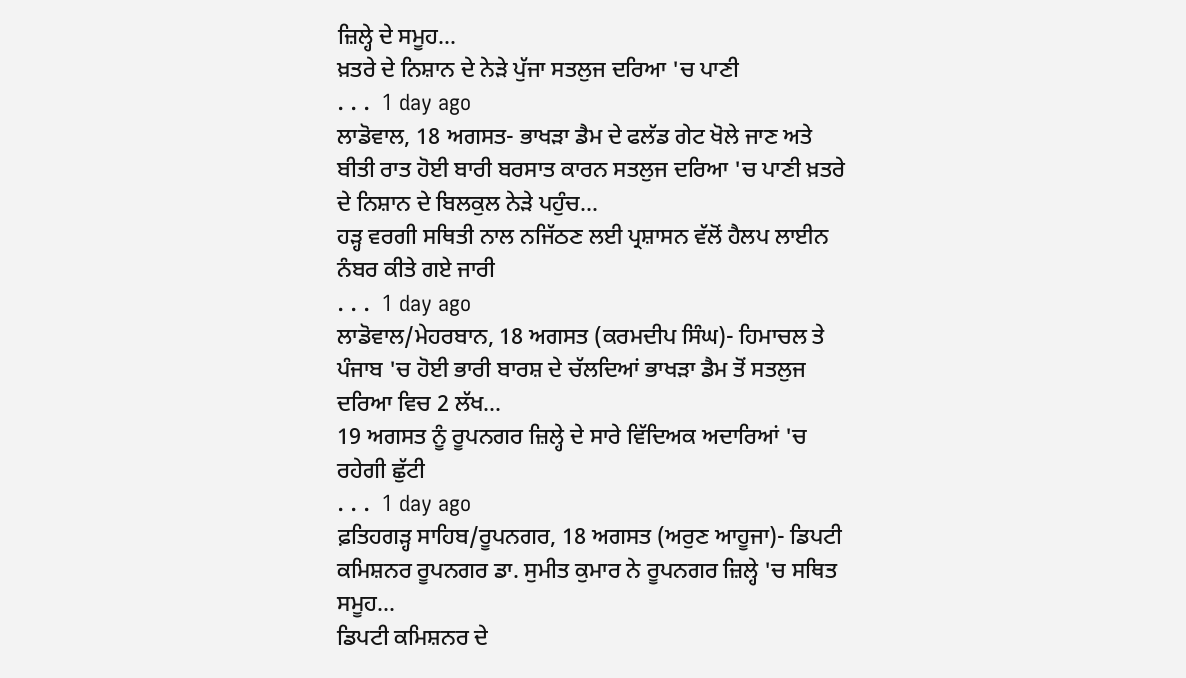ਜ਼ਿਲ੍ਹੇ ਦੇ ਸਮੂਹ...
ਖ਼ਤਰੇ ਦੇ ਨਿਸ਼ਾਨ ਦੇ ਨੇੜੇ ਪੁੱਜਾ ਸਤਲੁਜ ਦਰਿਆ 'ਚ ਪਾਣੀ
. . .  1 day ago
ਲਾਡੋਵਾਲ, 18 ਅਗਸਤ- ਭਾਖੜਾ ਡੈਮ ਦੇ ਫਲੱਡ ਗੇਟ ਖੋਲੇ ਜਾਣ ਅਤੇ ਬੀਤੀ ਰਾਤ ਹੋਈ ਬਾਰੀ ਬਰਸਾਤ ਕਾਰਨ ਸਤਲੁਜ ਦਰਿਆ 'ਚ ਪਾਣੀ ਖ਼ਤਰੇ ਦੇ ਨਿਸ਼ਾਨ ਦੇ ਬਿਲਕੁਲ ਨੇੜੇ ਪਹੁੰਚ...
ਹੜ੍ਹ ਵਰਗੀ ਸਥਿਤੀ ਨਾਲ ਨਜਿੱਠਣ ਲਈ ਪ੍ਰਸ਼ਾਸਨ ਵੱਲੋਂ ਹੈਲਪ ਲਾਈਨ ਨੰਬਰ ਕੀਤੇ ਗਏ ਜਾਰੀ
. . .  1 day ago
ਲਾਡੋਵਾਲ/ਮੇਹਰਬਾਨ, 18 ਅਗਸਤ (ਕਰਮਦੀਪ ਸਿੰਘ)- ਹਿਮਾਚਲ ਤੇ ਪੰਜਾਬ 'ਚ ਹੋਈ ਭਾਰੀ ਬਾਰਸ਼ ਦੇ ਚੱਲਦਿਆਂ ਭਾਖੜਾ ਡੈਮ ਤੋਂ ਸਤਲੁਜ ਦਰਿਆ ਵਿਚ 2 ਲੱਖ...
19 ਅਗਸਤ ਨੂੰ ਰੂਪਨਗਰ ਜ਼ਿਲ੍ਹੇ ਦੇ ਸਾਰੇ ਵਿੱਦਿਅਕ ਅਦਾਰਿਆਂ 'ਚ ਰਹੇਗੀ ਛੁੱਟੀ
. . .  1 day ago
ਫ਼ਤਿਹਗੜ੍ਹ ਸਾਹਿਬ/ਰੂਪਨਗਰ, 18 ਅਗਸਤ (ਅਰੁਣ ਆਹੂਜਾ)- ਡਿਪਟੀ ਕਮਿਸ਼ਨਰ ਰੂਪਨਗਰ ਡਾ. ਸੁਮੀਤ ਕੁਮਾਰ ਨੇ ਰੂਪਨਗਰ ਜ਼ਿਲ੍ਹੇ 'ਚ ਸਥਿਤ ਸਮੂਹ...
ਡਿਪਟੀ ਕਮਿਸ਼ਨਰ ਦੇ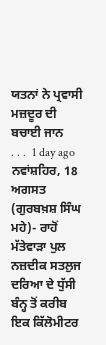ਯਤਨਾਂ ਨੇ ਪ੍ਰਵਾਸੀ ਮਜ਼ਦੂਰ ਦੀ ਬਚਾਈ ਜਾਨ
. . .  1 day ago
ਨਵਾਂਸ਼ਹਿਰ, 18 ਅਗਸਤ (ਗੁਰਬਖ਼ਸ਼ ਸਿੰਘ ਮਹੇ)- ਰਾਹੋਂ ਮੱਤੇਵਾੜਾ ਪੁਲ ਨਜ਼ਦੀਕ ਸਤਲੁਜ ਦਰਿਆ ਦੇ ਧੁੱਸੀ ਬੰਨ੍ਹ ਤੋਂ ਕਰੀਬ ਇਕ ਕਿੱਲੋਮੀਟਰ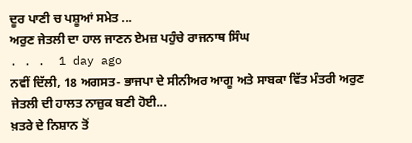ਦੂਰ ਪਾਣੀ ਚ ਪਸ਼ੂਆਂ ਸਮੇਤ ...
ਅਰੁਣ ਜੇਤਲੀ ਦਾ ਹਾਲ ਜਾਣਨ ਏਮਜ਼ ਪਹੁੰਚੇ ਰਾਜਨਾਥ ਸਿੰਘ
. . .  1 day ago
ਨਵੀਂ ਦਿੱਲੀ, 18 ਅਗਸਤ- ਭਾਜਪਾ ਦੇ ਸੀਨੀਅਰ ਆਗੂ ਅਤੇ ਸਾਬਕਾ ਵਿੱਤ ਮੰਤਰੀ ਅਰੁਣ ਜੇਤਲੀ ਦੀ ਹਾਲਤ ਨਾਜ਼ੁਕ ਬਣੀ ਹੋਈ...
ਖ਼ਤਰੇ ਦੇ ਨਿਸ਼ਾਨ ਤੋਂ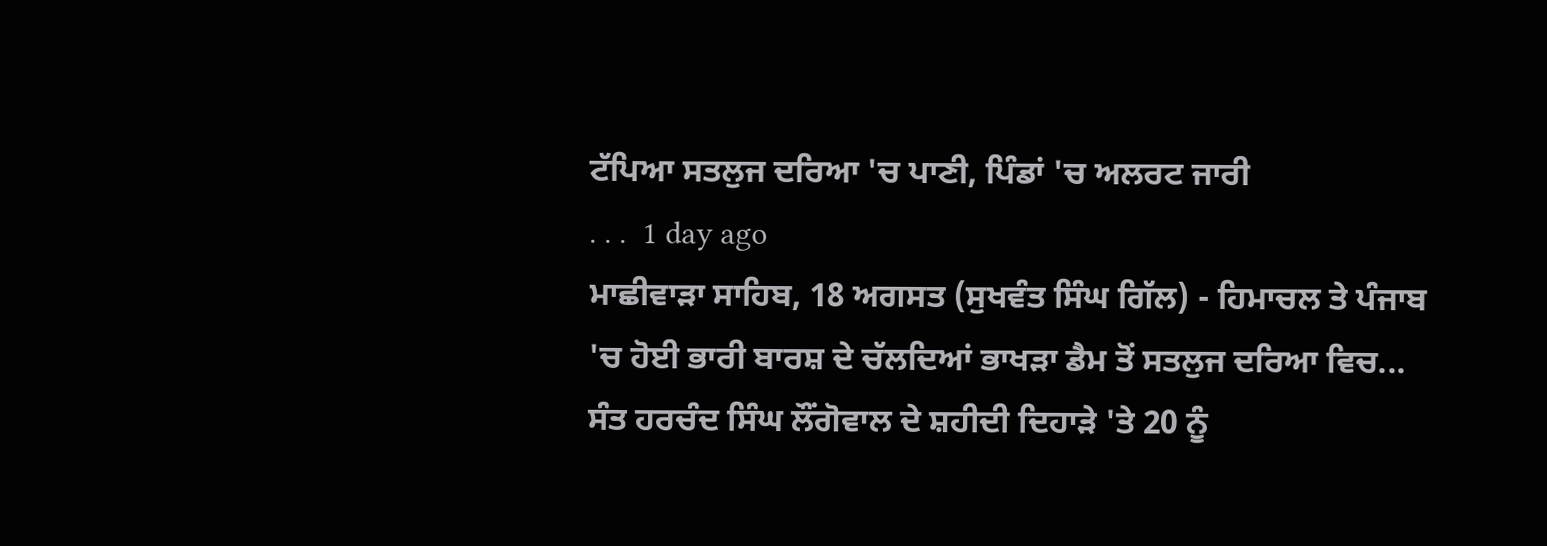ਟੱਪਿਆ ਸਤਲੁਜ ਦਰਿਆ 'ਚ ਪਾਣੀ, ਪਿੰਡਾਂ 'ਚ ਅਲਰਟ ਜਾਰੀ
. . .  1 day ago
ਮਾਛੀਵਾੜਾ ਸਾਹਿਬ, 18 ਅਗਸਤ (ਸੁਖਵੰਤ ਸਿੰਘ ਗਿੱਲ) - ਹਿਮਾਚਲ ਤੇ ਪੰਜਾਬ 'ਚ ਹੋਈ ਭਾਰੀ ਬਾਰਸ਼ ਦੇ ਚੱਲਦਿਆਂ ਭਾਖੜਾ ਡੈਮ ਤੋਂ ਸਤਲੁਜ ਦਰਿਆ ਵਿਚ...
ਸੰਤ ਹਰਚੰਦ ਸਿੰਘ ਲੌਂਗੋਵਾਲ ਦੇ ਸ਼ਹੀਦੀ ਦਿਹਾੜੇ 'ਤੇ 20 ਨੂੰ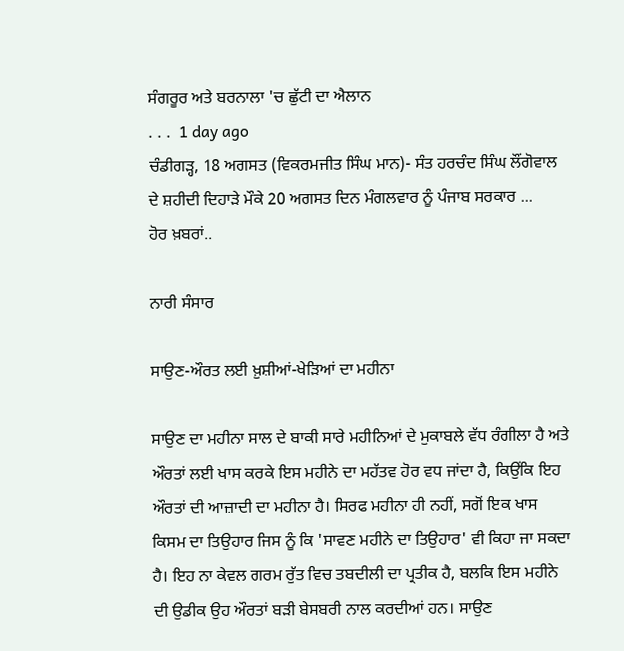ਸੰਗਰੂਰ ਅਤੇ ਬਰਨਾਲਾ 'ਚ ਛੁੱਟੀ ਦਾ ਐਲਾਨ
. . .  1 day ago
ਚੰਡੀਗੜ੍ਹ, 18 ਅਗਸਤ (ਵਿਕਰਮਜੀਤ ਸਿੰਘ ਮਾਨ)- ਸੰਤ ਹਰਚੰਦ ਸਿੰਘ ਲੌਂਗੋਵਾਲ ਦੇ ਸ਼ਹੀਦੀ ਦਿਹਾੜੇ ਮੌਕੇ 20 ਅਗਸਤ ਦਿਨ ਮੰਗਲਵਾਰ ਨੂੰ ਪੰਜਾਬ ਸਰਕਾਰ ...
ਹੋਰ ਖ਼ਬਰਾਂ..

ਨਾਰੀ ਸੰਸਾਰ

ਸਾਉਣ-ਔਰਤ ਲਈ ਖ਼ੁਸ਼ੀਆਂ-ਖੇੜਿਆਂ ਦਾ ਮਹੀਨਾ

ਸਾਉਣ ਦਾ ਮਹੀਨਾ ਸਾਲ ਦੇ ਬਾਕੀ ਸਾਰੇ ਮਹੀਨਿਆਂ ਦੇ ਮੁਕਾਬਲੇ ਵੱਧ ਰੰਗੀਲਾ ਹੈ ਅਤੇ ਔਰਤਾਂ ਲਈ ਖਾਸ ਕਰਕੇ ਇਸ ਮਹੀਨੇ ਦਾ ਮਹੱਤਵ ਹੋਰ ਵਧ ਜਾਂਦਾ ਹੈ, ਕਿਉਂਕਿ ਇਹ ਔਰਤਾਂ ਦੀ ਆਜ਼ਾਦੀ ਦਾ ਮਹੀਨਾ ਹੈ। ਸਿਰਫ ਮਹੀਨਾ ਹੀ ਨਹੀਂ, ਸਗੋਂ ਇਕ ਖਾਸ ਕਿਸਮ ਦਾ ਤਿਉਹਾਰ ਜਿਸ ਨੂੰ ਕਿ 'ਸਾਵਣ ਮਹੀਨੇ ਦਾ ਤਿਉਹਾਰ' ਵੀ ਕਿਹਾ ਜਾ ਸਕਦਾ ਹੈ। ਇਹ ਨਾ ਕੇਵਲ ਗਰਮ ਰੁੱਤ ਵਿਚ ਤਬਦੀਲੀ ਦਾ ਪ੍ਰਤੀਕ ਹੈ, ਬਲਕਿ ਇਸ ਮਹੀਨੇ ਦੀ ਉਡੀਕ ਉਹ ਔਰਤਾਂ ਬੜੀ ਬੇਸਬਰੀ ਨਾਲ ਕਰਦੀਆਂ ਹਨ। ਸਾਉਣ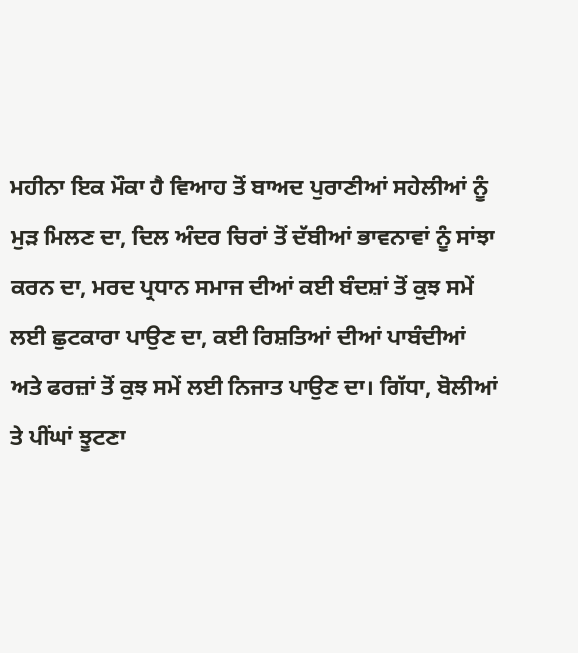ਮਹੀਨਾ ਇਕ ਮੌਕਾ ਹੈ ਵਿਆਹ ਤੋਂ ਬਾਅਦ ਪੁਰਾਣੀਆਂ ਸਹੇਲੀਆਂ ਨੂੰ ਮੁੜ ਮਿਲਣ ਦਾ, ਦਿਲ ਅੰਦਰ ਚਿਰਾਂ ਤੋਂ ਦੱਬੀਆਂ ਭਾਵਨਾਵਾਂ ਨੂੰ ਸਾਂਝਾ ਕਰਨ ਦਾ, ਮਰਦ ਪ੍ਰਧਾਨ ਸਮਾਜ ਦੀਆਂ ਕਈ ਬੰਦਸ਼ਾਂ ਤੋਂ ਕੁਝ ਸਮੇਂ ਲਈ ਛੁਟਕਾਰਾ ਪਾਉਣ ਦਾ, ਕਈ ਰਿਸ਼ਤਿਆਂ ਦੀਆਂ ਪਾਬੰਦੀਆਂ ਅਤੇ ਫਰਜ਼ਾਂ ਤੋਂ ਕੁਝ ਸਮੇਂ ਲਈ ਨਿਜਾਤ ਪਾਉਣ ਦਾ। ਗਿੱਧਾ, ਬੋਲੀਆਂ ਤੇ ਪੀਂਘਾਂ ਝੂਟਣਾ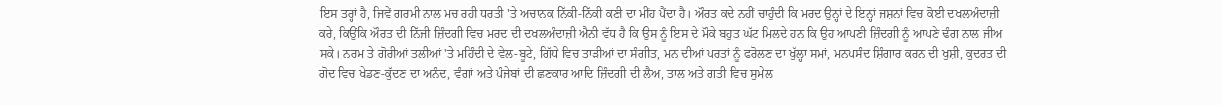ਇਸ ਤਰ੍ਹਾਂ ਹੈ, ਜਿਵੇਂ ਗਰਮੀ ਨਾਲ ਮਚ ਰਹੀ ਧਰਤੀ 'ਤੇ ਅਚਾਨਕ ਨਿੱਕੀ-ਨਿੱਕੀ ਕਣੀ ਦਾ ਮੀਂਹ ਪੈਂਦਾ ਹੈ। ਔਰਤ ਕਦੇ ਨਹੀਂ ਚਾਹੁੰਦੀ ਕਿ ਮਰਦ ਉਨ੍ਹਾਂ ਦੇ ਇਨ੍ਹਾਂ ਜਸ਼ਨਾਂ ਵਿਚ ਕੋਈ ਦਖਲਅੰਦਾਜ਼ੀ ਕਰੇ, ਕਿਉਂਕਿ ਔਰਤ ਦੀ ਨਿੱਜੀ ਜ਼ਿੰਦਗੀ ਵਿਚ ਮਰਦ ਦੀ ਦਖਲਅੰਦਾਜ਼ੀ ਐਨੀ ਵੱਧ ਹੈ ਕਿ ਉਸ ਨੂੰ ਇਸ ਦੇ ਮੌਕੇ ਬਹੁਤ ਘੱਟ ਮਿਲਦੇ ਹਨ ਕਿ ਉਹ ਆਪਣੀ ਜ਼ਿੰਦਗੀ ਨੂੰ ਆਪਣੇ ਢੰਗ ਨਾਲ ਜੀਅ ਸਕੇ। ਨਰਮ ਤੇ ਗੋਰੀਆਂ ਤਲੀਆਂ 'ਤੇ ਮਹਿੰਦੀ ਦੇ ਵੇਲ-ਬੂਟੇ, ਗਿੱਧੇ ਵਿਚ ਤਾੜੀਆਂ ਦਾ ਸੰਗੀਤ, ਮਨ ਦੀਆਂ ਪਰਤਾਂ ਨੂੰ ਫਰੋਲਣ ਦਾ ਖੁੱਲ੍ਹਾ ਸਮਾਂ, ਮਨਪਸੰਦ ਸ਼ਿੰਗਾਰ ਕਰਨ ਦੀ ਖੁਸ਼ੀ, ਕੁਦਰਤ ਦੀ ਗੋਦ ਵਿਚ ਖੇਡਣ-ਕੁੱਦਣ ਦਾ ਅਨੰਦ, ਵੰਗਾਂ ਅਤੇ ਪੰਜੇਬਾਂ ਦੀ ਛਣਕਾਰ ਆਦਿ ਜ਼ਿੰਦਗੀ ਦੀ ਲੈਅ, ਤਾਲ ਅਤੇ ਗਤੀ ਵਿਚ ਸੁਮੇਲ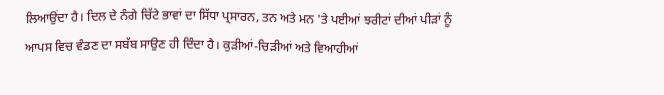ਲਿਆਉਂਦਾ ਹੈ। ਦਿਲ ਦੇ ਨੰਗੇ ਚਿੱਟੇ ਭਾਵਾਂ ਦਾ ਸਿੱਧਾ ਪ੍ਰਸਾਰਨ, ਤਨ ਅਤੇ ਮਨ 'ਤੇ ਪਈਆਂ ਝਰੀਟਾਂ ਦੀਆਂ ਪੀੜਾਂ ਨੂੰ ਆਪਸ ਵਿਚ ਵੰਡਣ ਦਾ ਸਬੱਬ ਸਾਉਣ ਹੀ ਦਿੰਦਾ ਹੈ। ਕੁੜੀਆਂ-ਚਿੜੀਆਂ ਅਤੇ ਵਿਆਹੀਆਂ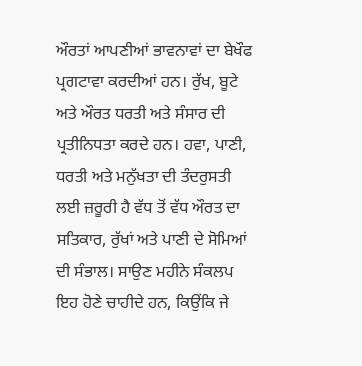ਔਰਤਾਂ ਆਪਣੀਆਂ ਭਾਵਨਾਵਾਂ ਦਾ ਬੇਖੌਫ ਪ੍ਰਗਟਾਵਾ ਕਰਦੀਆਂ ਹਨ। ਰੁੱਖ, ਬੂਟੇ ਅਤੇ ਔਰਤ ਧਰਤੀ ਅਤੇ ਸੰਸਾਰ ਦੀ ਪ੍ਰਤੀਨਿਧਤਾ ਕਰਦੇ ਹਨ। ਹਵਾ, ਪਾਣੀ, ਧਰਤੀ ਅਤੇ ਮਨੁੱਖਤਾ ਦੀ ਤੰਦਰੁਸਤੀ ਲਈ ਜ਼ਰੂਰੀ ਹੈ ਵੱਧ ਤੋਂ ਵੱਧ ਔਰਤ ਦਾ ਸਤਿਕਾਰ, ਰੁੱਖਾਂ ਅਤੇ ਪਾਣੀ ਦੇ ਸੋਮਿਆਂ ਦੀ ਸੰਭਾਲ। ਸਾਉਣ ਮਹੀਨੇ ਸੰਕਲਪ ਇਹ ਹੋਣੇ ਚਾਹੀਦੇ ਹਨ, ਕਿਉਂਕਿ ਜੇ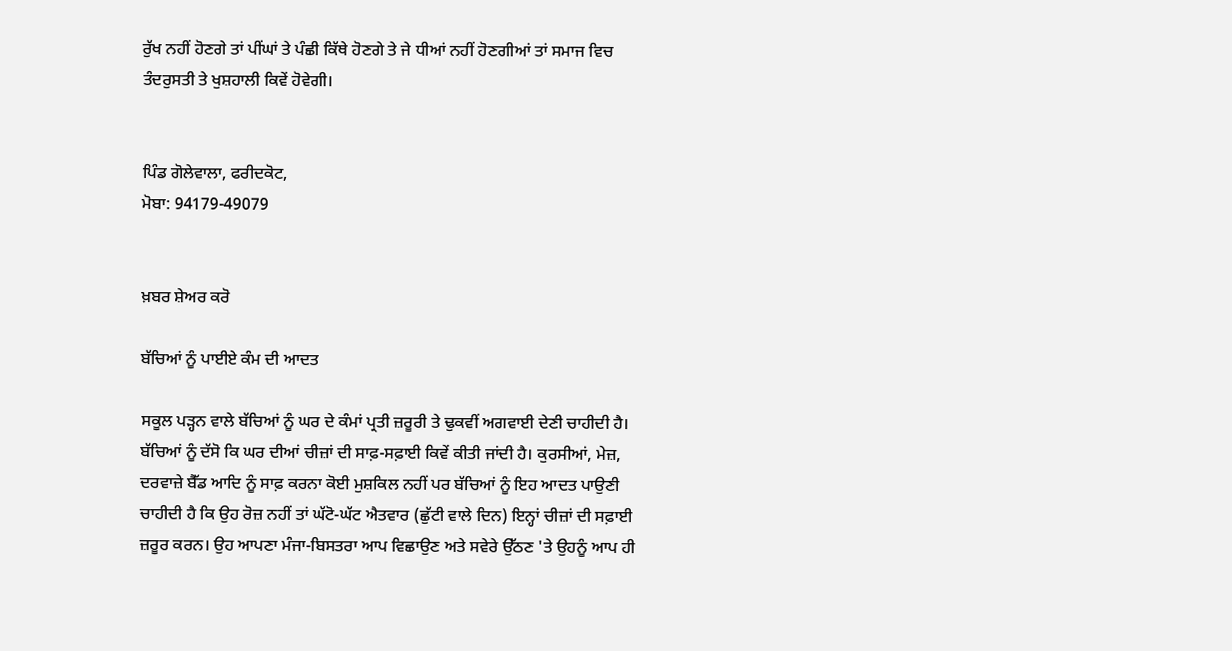ਰੁੱਖ ਨਹੀਂ ਹੋਣਗੇ ਤਾਂ ਪੀਂਘਾਂ ਤੇ ਪੰਛੀ ਕਿੱਥੇ ਹੋਣਗੇ ਤੇ ਜੇ ਧੀਆਂ ਨਹੀਂ ਹੋਣਗੀਆਂ ਤਾਂ ਸਮਾਜ ਵਿਚ ਤੰਦਰੁਸਤੀ ਤੇ ਖੁਸ਼ਹਾਲੀ ਕਿਵੇਂ ਹੋਵੇਗੀ।


ਪਿੰਡ ਗੋਲੇਵਾਲਾ, ਫਰੀਦਕੋਟ,
ਮੋਬਾ: 94179-49079


ਖ਼ਬਰ ਸ਼ੇਅਰ ਕਰੋ

ਬੱਚਿਆਂ ਨੂੰ ਪਾਈਏ ਕੰਮ ਦੀ ਆਦਤ

ਸਕੂਲ ਪੜ੍ਹਨ ਵਾਲੇ ਬੱਚਿਆਂ ਨੂੰ ਘਰ ਦੇ ਕੰਮਾਂ ਪ੍ਰਤੀ ਜ਼ਰੂਰੀ ਤੇ ਢੁਕਵੀਂ ਅਗਵਾਈ ਦੇਣੀ ਚਾਹੀਦੀ ਹੈ। ਬੱਚਿਆਂ ਨੂੰ ਦੱਸੋ ਕਿ ਘਰ ਦੀਆਂ ਚੀਜ਼ਾਂ ਦੀ ਸਾਫ਼-ਸਫ਼ਾਈ ਕਿਵੇਂ ਕੀਤੀ ਜਾਂਦੀ ਹੈ। ਕੁਰਸੀਆਂ, ਮੇਜ਼, ਦਰਵਾਜ਼ੇ ਬੈੱਡ ਆਦਿ ਨੂੰ ਸਾਫ਼ ਕਰਨਾ ਕੋਈ ਮੁਸ਼ਕਿਲ ਨਹੀਂ ਪਰ ਬੱਚਿਆਂ ਨੂੰ ਇਹ ਆਦਤ ਪਾਉਣੀ ਚਾਹੀਦੀ ਹੈ ਕਿ ਉਹ ਰੋਜ਼ ਨਹੀਂ ਤਾਂ ਘੱਟੋ-ਘੱਟ ਐਤਵਾਰ (ਛੁੱਟੀ ਵਾਲੇ ਦਿਨ) ਇਨ੍ਹਾਂ ਚੀਜ਼ਾਂ ਦੀ ਸਫ਼ਾਈ ਜ਼ਰੂਰ ਕਰਨ। ਉਹ ਆਪਣਾ ਮੰਜਾ-ਬਿਸਤਰਾ ਆਪ ਵਿਛਾਉਣ ਅਤੇ ਸਵੇਰੇ ਉੱਠਣ 'ਤੇ ਉਹਨੂੰ ਆਪ ਹੀ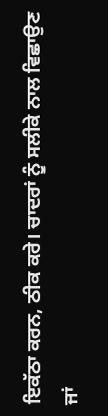ਇਕੱਠਾ ਕਰਨ, ਠੀਕ ਕਰੇ। ਚਾਦਰਾਂ ਨੂੰ ਸਲੀਕੇ ਨਾਲ ਵਿਛਾਉਣ ਜਾਂ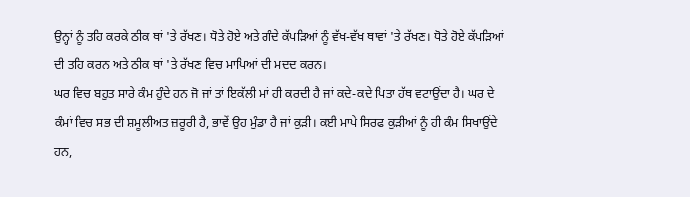ਉਨ੍ਹਾਂ ਨੂੰ ਤਹਿ ਕਰਕੇ ਠੀਕ ਥਾਂ 'ਤੇ ਰੱਖਣ। ਧੋਤੇ ਹੋਏ ਅਤੇ ਗੰਦੇ ਕੱਪੜਿਆਂ ਨੂੰ ਵੱਖ-ਵੱਖ ਥਾਵਾਂ 'ਤੇ ਰੱਖਣ। ਧੋਤੇ ਹੋਏ ਕੱਪੜਿਆਂ ਦੀ ਤਹਿ ਕਰਨ ਅਤੇ ਠੀਕ ਥਾਂ 'ਤੇ ਰੱਖਣ ਵਿਚ ਮਾਪਿਆਂ ਦੀ ਮਦਦ ਕਰਨ।
ਘਰ ਵਿਚ ਬਹੁਤ ਸਾਰੇ ਕੰਮ ਹੁੰਦੇ ਹਨ ਜੋ ਜਾਂ ਤਾਂ ਇਕੱਲੀ ਮਾਂ ਹੀ ਕਰਦੀ ਹੈ ਜਾਂ ਕਦੇ-ਕਦੇ ਪਿਤਾ ਹੱਥ ਵਟਾਉਂਦਾ ਹੈ। ਘਰ ਦੇ ਕੰਮਾਂ ਵਿਚ ਸਭ ਦੀ ਸ਼ਮੂਲੀਅਤ ਜ਼ਰੂਰੀ ਹੈ, ਭਾਵੇਂ ਉਹ ਮੁੰਡਾ ਹੈ ਜਾਂ ਕੁੜੀ। ਕਈ ਮਾਪੇ ਸਿਰਫ ਕੁੜੀਆਂ ਨੂੰ ਹੀ ਕੰਮ ਸਿਖਾਉਂਦੇ ਹਨ,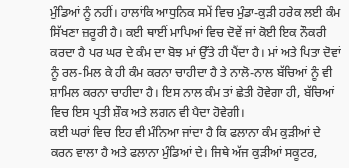ਮੁੰਡਿਆਂ ਨੂੰ ਨਹੀਂ। ਹਾਲਾਂਕਿ ਆਧੁਨਿਕ ਸਮੇਂ ਵਿਚ ਮੁੰਡਾ-ਕੁੜੀ ਹਰੇਕ ਲਈ ਕੰਮ ਸਿੱਖਣਾ ਜ਼ਰੂਰੀ ਹੈ। ਕਈ ਥਾਈਂ ਮਾਪਿਆਂ ਵਿਚ ਦੋਵੇਂ ਜਾਂ ਕੋਈ ਇਕ ਨੌਕਰੀ ਕਰਦਾ ਹੈ ਪਰ ਘਰ ਦੇ ਕੰਮ ਦਾ ਬੋਝ ਮਾਂ ਉੱਤੇ ਹੀ ਪੈਂਦਾ ਹੈ। ਮਾਂ ਅਤੇ ਪਿਤਾ ਦੋਵਾਂ ਨੂੰ ਰਲ-ਮਿਲ ਕੇ ਹੀ ਕੰਮ ਕਰਨਾ ਚਾਹੀਦਾ ਹੈ ਤੇ ਨਾਲੋ-ਨਾਲ ਬੱਚਿਆਂ ਨੂੰ ਵੀ ਸ਼ਾਮਿਲ ਕਰਨਾ ਚਾਹੀਦਾ ਹੈ। ਇਸ ਨਾਲ ਕੰਮ ਤਾਂ ਛੇਤੀ ਹੋਵੇਗਾ ਹੀ, ਬੱਚਿਆਂ ਵਿਚ ਇਸ ਪ੍ਰਤੀ ਸ਼ੌਕ ਅਤੇ ਲਗਨ ਵੀ ਪੈਦਾ ਹੋਵੇਗੀ।
ਕਈ ਘਰਾਂ ਵਿਚ ਇਹ ਵੀ ਮੰਨਿਆ ਜਾਂਦਾ ਹੈ ਕਿ ਫਲਾਨਾ ਕੰਮ ਕੁੜੀਆਂ ਦੇ ਕਰਨ ਵਾਲਾ ਹੈ ਅਤੇ ਫਲਾਨਾ ਮੁੰਡਿਆਂ ਦੇ। ਜਿਥੇ ਅੱਜ ਕੁੜੀਆਂ ਸਕੂਟਰ,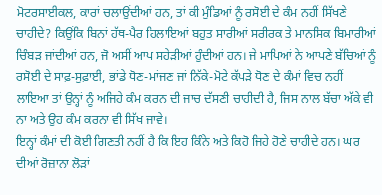ਮੋਟਰਸਾਈਕਲ, ਕਾਰਾਂ ਚਲਾਉਂਦੀਆਂ ਹਨ, ਤਾਂ ਕੀ ਮੁੰਡਿਆਂ ਨੂੰ ਰਸੋਈ ਦੇ ਕੰਮ ਨਹੀਂ ਸਿੱਖਣੇ ਚਾਹੀਦੇ? ਕਿਉਂਕਿ ਬਿਨਾਂ ਹੱਥ-ਪੈਰ ਹਿਲਾਇਆਂ ਬਹੁਤ ਸਾਰੀਆਂ ਸਰੀਰਕ ਤੇ ਮਾਨਸਿਕ ਬਿਮਾਰੀਆਂ ਚਿੰਬੜ ਜਾਂਦੀਆਂ ਹਨ, ਜੋ ਅਸੀਂ ਆਪ ਸਹੇੜੀਆਂ ਹੁੰਦੀਆਂ ਹਨ। ਜੇ ਮਾਪਿਆਂ ਨੇ ਆਪਣੇ ਬੱਚਿਆਂ ਨੂੰ ਰਸੋਈ ਦੇ ਸਾਫ਼-ਸੁਫ਼ਾਈ, ਭਾਂਡੇ ਧੋਣ-ਮਾਂਜਣ ਜਾਂ ਨਿੱਕੇ-ਮੋਟੇ ਕੱਪੜੇ ਧੋਣ ਦੇ ਕੰਮਾਂ ਵਿਚ ਨਹੀਂ ਲਾਇਆ ਤਾਂ ਉਨ੍ਹਾਂ ਨੂੰ ਅਜਿਹੇ ਕੰਮ ਕਰਨ ਦੀ ਜਾਚ ਦੱਸਣੀ ਚਾਹੀਦੀ ਹੈ, ਜਿਸ ਨਾਲ ਬੱਚਾ ਅੱਕੇ ਵੀ ਨਾ ਅਤੇ ਉਹ ਕੰਮ ਕਰਨਾ ਵੀ ਸਿੱਖ ਜਾਵੇ।
ਇਨ੍ਹਾਂ ਕੰਮਾਂ ਦੀ ਕੋਈ ਗਿਣਤੀ ਨਹੀਂ ਹੈ ਕਿ ਇਹ ਕਿੰਨੇ ਅਤੇ ਕਿਹੋ ਜਿਹੇ ਹੋਣੇ ਚਾਹੀਦੇ ਹਨ। ਘਰ ਦੀਆਂ ਰੋਜ਼ਾਨਾ ਲੋੜਾਂ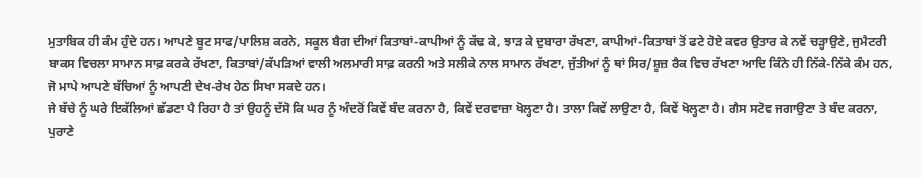ਮੁਤਾਬਿਕ ਹੀ ਕੰਮ ਹੁੰਦੇ ਹਨ। ਆਪਣੇ ਬੂਟ ਸਾਫ/ਪਾਲਿਸ਼ ਕਰਨੇ, ਸਕੂਲ ਬੈਗ ਦੀਆਂ ਕਿਤਾਬਾਂ-ਕਾਪੀਆਂ ਨੂੰ ਕੱਢ ਕੇ, ਝਾੜ ਕੇ ਦੁਬਾਰਾ ਰੱਖਣਾ, ਕਾਪੀਆਂ-ਕਿਤਾਬਾਂ ਤੋਂ ਫਟੇ ਹੋਏ ਕਵਰ ਉਤਾਰ ਕੇ ਨਵੇਂ ਚੜ੍ਹਾਉਣੇ, ਜੁਮੈਟਰੀ ਬਾਕਸ ਵਿਚਲਾ ਸਾਮਾਨ ਸਾਫ਼ ਕਰਕੇ ਰੱਖਣਾ, ਕਿਤਾਬਾਂ/ਕੱਪੜਿਆਂ ਵਾਲੀ ਅਲਮਾਰੀ ਸਾਫ਼ ਕਰਨੀ ਅਤੇ ਸਲੀਕੇ ਨਾਲ ਸਾਮਾਨ ਰੱਖਣਾ, ਜੁੱਤੀਆਂ ਨੂੰ ਥਾਂ ਸਿਰ/ਸ਼ੂਜ਼ ਰੈਕ ਵਿਚ ਰੱਖਣਾ ਆਦਿ ਕਿੰਨੇ ਹੀ ਨਿੱਕੇ-ਨਿੱਕੇ ਕੰਮ ਹਨ, ਜੋ ਮਾਪੇ ਆਪਣੇ ਬੱਚਿਆਂ ਨੂੰ ਆਪਣੀ ਦੇਖ-ਰੇਖ ਹੇਠ ਸਿਖਾ ਸਕਦੇ ਹਨ।
ਜੇ ਬੱਚੇ ਨੂੰ ਘਰੇ ਇਕੱਲਿਆਂ ਛੱਡਣਾ ਪੈ ਰਿਹਾ ਹੈ ਤਾਂ ਉਹਨੂੰ ਦੱਸੋ ਕਿ ਘਰ ਨੂੰ ਅੰਦਰੋਂ ਕਿਵੇਂ ਬੰਦ ਕਰਨਾ ਹੈ, ਕਿਵੇਂ ਦਰਵਾਜ਼ਾ ਖੋਲ੍ਹਣਾ ਹੈ। ਤਾਲਾ ਕਿਵੇਂ ਲਾਉਣਾ ਹੈ, ਕਿਵੇਂ ਖੋਲ੍ਹਣਾ ਹੈ। ਗੈਸ ਸਟੋਵ ਜਗਾਉਣਾ ਤੇ ਬੰਦ ਕਰਨਾ, ਪੁਰਾਣੇ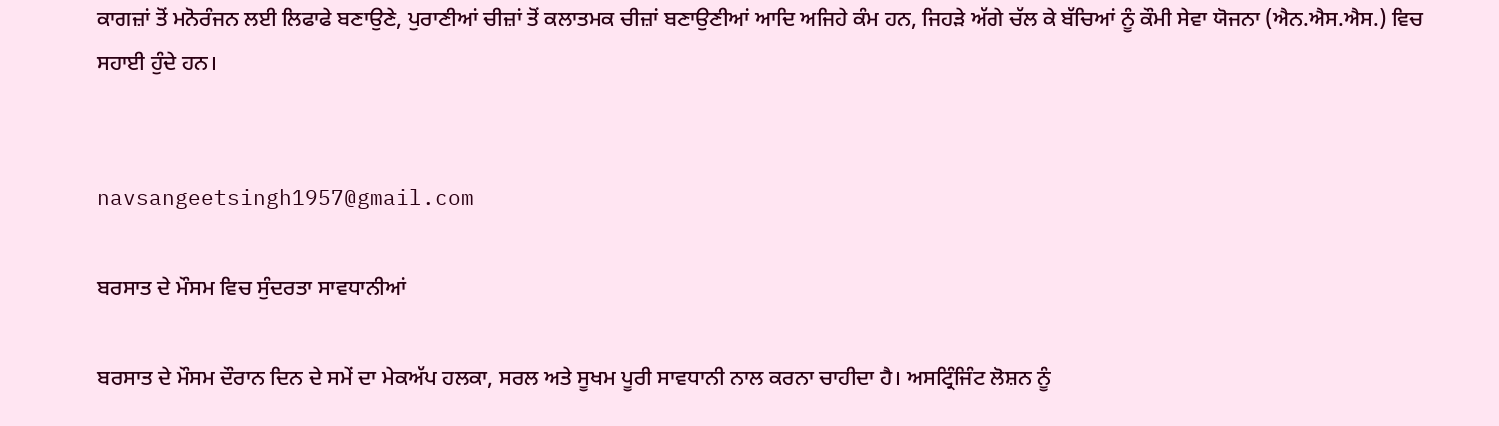ਕਾਗਜ਼ਾਂ ਤੋਂ ਮਨੋਰੰਜਨ ਲਈ ਲਿਫਾਫੇ ਬਣਾਉਣੇ, ਪੁਰਾਣੀਆਂ ਚੀਜ਼ਾਂ ਤੋਂ ਕਲਾਤਮਕ ਚੀਜ਼ਾਂ ਬਣਾਉਣੀਆਂ ਆਦਿ ਅਜਿਹੇ ਕੰਮ ਹਨ, ਜਿਹੜੇ ਅੱਗੇ ਚੱਲ ਕੇ ਬੱਚਿਆਂ ਨੂੰ ਕੌਮੀ ਸੇਵਾ ਯੋਜਨਾ (ਐਨ.ਐਸ.ਐਸ.) ਵਿਚ ਸਹਾਈ ਹੁੰਦੇ ਹਨ।


navsangeetsingh1957@gmail.com

ਬਰਸਾਤ ਦੇ ਮੌਸਮ ਵਿਚ ਸੁੰਦਰਤਾ ਸਾਵਧਾਨੀਆਂ

ਬਰਸਾਤ ਦੇ ਮੌਸਮ ਦੌਰਾਨ ਦਿਨ ਦੇ ਸਮੇਂ ਦਾ ਮੇਕਅੱਪ ਹਲਕਾ, ਸਰਲ ਅਤੇ ਸੂਖਮ ਪੂਰੀ ਸਾਵਧਾਨੀ ਨਾਲ ਕਰਨਾ ਚਾਹੀਦਾ ਹੈ। ਅਸਟ੍ਰਿੰਜਿੰਟ ਲੋਸ਼ਨ ਨੂੰ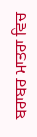ਬਰਾਬਰ ਮਾਤਰਾ ਵਿਚ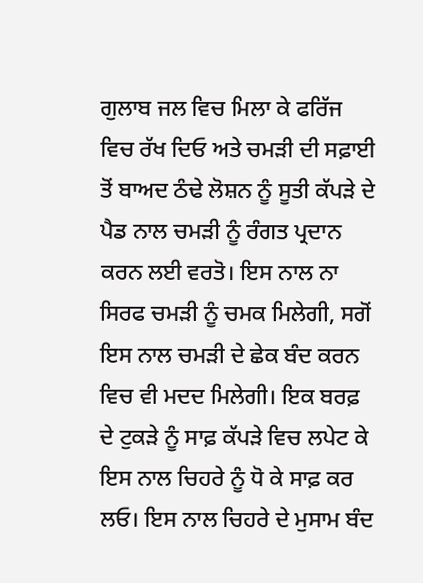ਗੁਲਾਬ ਜਲ ਵਿਚ ਮਿਲਾ ਕੇ ਫਰਿੱਜ ਵਿਚ ਰੱਖ ਦਿਓ ਅਤੇ ਚਮੜੀ ਦੀ ਸਫ਼ਾਈ ਤੋਂ ਬਾਅਦ ਠੰਢੇ ਲੋਸ਼ਨ ਨੂੰ ਸੂਤੀ ਕੱਪੜੇ ਦੇ ਪੈਡ ਨਾਲ ਚਮੜੀ ਨੂੰ ਰੰਗਤ ਪ੍ਰਦਾਨ ਕਰਨ ਲਈ ਵਰਤੋ। ਇਸ ਨਾਲ ਨਾ ਸਿਰਫ ਚਮੜੀ ਨੂੰ ਚਮਕ ਮਿਲੇਗੀ, ਸਗੋਂ ਇਸ ਨਾਲ ਚਮੜੀ ਦੇ ਛੇਕ ਬੰਦ ਕਰਨ ਵਿਚ ਵੀ ਮਦਦ ਮਿਲੇਗੀ। ਇਕ ਬਰਫ਼ ਦੇ ਟੁਕੜੇ ਨੂੰ ਸਾਫ਼ ਕੱਪੜੇ ਵਿਚ ਲਪੇਟ ਕੇ ਇਸ ਨਾਲ ਚਿਹਰੇ ਨੂੰ ਧੋ ਕੇ ਸਾਫ਼ ਕਰ ਲਓ। ਇਸ ਨਾਲ ਚਿਹਰੇ ਦੇ ਮੁਸਾਮ ਬੰਦ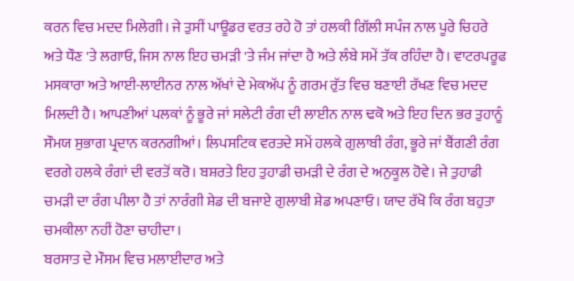ਕਰਨ ਵਿਚ ਮਦਦ ਮਿਲੇਗੀ। ਜੇ ਤੁਸੀਂ ਪਾਊਡਰ ਵਰਤ ਰਹੇ ਹੋ ਤਾਂ ਹਲਕੀ ਗਿੱਲੀ ਸਪੰਜ ਨਾਲ ਪੂਰੇ ਚਿਹਰੇ ਅਤੇ ਧੌਣ 'ਤੇ ਲਗਾਓ, ਜਿਸ ਨਾਲ ਇਹ ਚਮੜੀ 'ਤੇ ਜੰਮ ਜਾਂਦਾ ਹੈ ਅਤੇ ਲੰਬੇ ਸਮੇਂ ਤੱਕ ਰਹਿੰਦਾ ਹੈ। ਵਾਟਰਪਰੂਫ ਮਸਕਾਰਾ ਅਤੇ ਆਈ-ਲਾਈਨਰ ਨਾਲ ਅੱਖਾਂ ਦੇ ਮੇਕਅੱਪ ਨੂੰ ਗਰਮ ਰੁੱਤ ਵਿਚ ਬਣਾਈ ਰੱਖਣ ਵਿਚ ਮਦਦ ਮਿਲਦੀ ਹੈ। ਆਪਣੀਆਂ ਪਲਕਾਂ ਨੂੰ ਭੂਰੇ ਜਾਂ ਸਲੇਟੀ ਰੰਗ ਦੀ ਲਾਈਨ ਨਾਲ ਢਕੋ ਅਤੇ ਇਹ ਦਿਨ ਭਰ ਤੁਹਾਨੂੰ ਸੌਮਯ ਸੁਭਾਗ ਪ੍ਰਦਾਨ ਕਰਨਗੀਆਂ। ਲਿਪਸਟਿਕ ਵਰਤਦੇ ਸਮੇਂ ਹਲਕੇ ਗੁਲਾਬੀ ਰੰਗ, ਭੂਰੇ ਜਾਂ ਬੈਂਗਣੀ ਰੰਗ ਵਰਗੇ ਹਲਕੇ ਰੰਗਾਂ ਦੀ ਵਰਤੋਂ ਕਰੋ। ਬਸ਼ਰਤੇ ਇਹ ਤੁਹਾਡੀ ਚਮੜੀ ਦੇ ਰੰਗ ਦੇ ਅਨੁਕੂਲ ਹੋਵੇ। ਜੇ ਤੁਹਾਡੀ ਚਮੜੀ ਦਾ ਰੰਗ ਪੀਲਾ ਹੈ ਤਾਂ ਨਾਰੰਗੀ ਸ਼ੇਡ ਦੀ ਬਜਾਏ ਗੁਲਾਬੀ ਸ਼ੇਡ ਅਪਣਾਓ। ਯਾਦ ਰੱਖੋ ਕਿ ਰੰਗ ਬਹੁਤਾ ਚਮਕੀਲਾ ਨਹੀਂ ਹੋਣਾ ਚਾਹੀਦਾ।
ਬਰਸਾਤ ਦੇ ਮੌਸਮ ਵਿਚ ਮਲਾਈਦਾਰ ਅਤੇ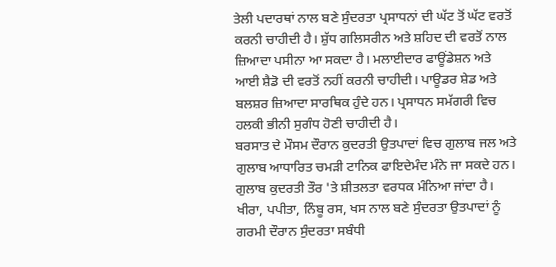ਤੇਲੀ ਪਦਾਰਥਾਂ ਨਾਲ ਬਣੇ ਸੁੰਦਰਤਾ ਪ੍ਰਸਾਧਨਾਂ ਦੀ ਘੱਟ ਤੋਂ ਘੱਟ ਵਰਤੋਂ ਕਰਨੀ ਚਾਹੀਦੀ ਹੈ। ਸ਼ੁੱਧ ਗਲਿਸਰੀਨ ਅਤੇ ਸ਼ਹਿਦ ਦੀ ਵਰਤੋਂ ਨਾਲ ਜ਼ਿਆਦਾ ਪਸੀਨਾ ਆ ਸਕਦਾ ਹੈ। ਮਲਾਈਦਾਰ ਫਾਊਂਡੇਸ਼ਨ ਅਤੇ ਆਈ ਸ਼ੈਡੋ ਦੀ ਵਰਤੋਂ ਨਹੀਂ ਕਰਨੀ ਚਾਹੀਦੀ। ਪਾਊਡਰ ਸ਼ੇਡ ਅਤੇ ਬਲਸ਼ਰ ਜ਼ਿਆਦਾ ਸਾਰਥਿਕ ਹੁੰਦੇ ਹਨ। ਪ੍ਰਸਾਧਨ ਸਮੱਗਰੀ ਵਿਚ ਹਲਕੀ ਭੀਨੀ ਸੁਗੰਧ ਹੋਣੀ ਚਾਹੀਦੀ ਹੈ।
ਬਰਸਾਤ ਦੇ ਮੌਸਮ ਦੌਰਾਨ ਕੁਦਰਤੀ ਉਤਪਾਦਾਂ ਵਿਚ ਗੁਲਾਬ ਜਲ ਅਤੇ ਗੁਲਾਬ ਆਧਾਰਿਤ ਚਮੜੀ ਟਾਨਿਕ ਫਾਇਦੇਮੰਦ ਮੰਨੇ ਜਾ ਸਕਦੇ ਹਨ। ਗੁਲਾਬ ਕੁਦਰਤੀ ਤੌਰ 'ਤੇ ਸ਼ੀਤਲਤਾ ਵਰਧਕ ਮੰਨਿਆ ਜਾਂਦਾ ਹੈ। ਖੀਰਾ, ਪਪੀਤਾ, ਨਿੰਬੂ ਰਸ, ਖਸ ਨਾਲ ਬਣੇ ਸੁੰਦਰਤਾ ਉਤਪਾਦਾਂ ਨੂੰ ਗਰਮੀ ਦੌਰਾਨ ਸੁੰਦਰਤਾ ਸਬੰਧੀ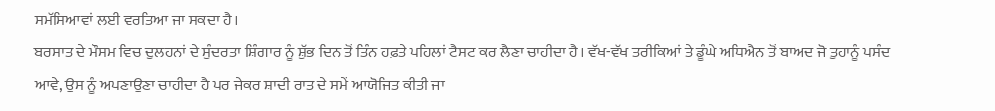ਸਮੱਸਿਆਵਾਂ ਲਈ ਵਰਤਿਆ ਜਾ ਸਕਦਾ ਹੈ।
ਬਰਸਾਤ ਦੇ ਮੌਸਮ ਵਿਚ ਦੁਲਹਨਾਂ ਦੇ ਸੁੰਦਰਤਾ ਸ਼ਿੰਗਾਰ ਨੂੰ ਸ਼ੁੱਭ ਦਿਨ ਤੋਂ ਤਿੰਨ ਹਫ਼ਤੇ ਪਹਿਲਾਂ ਟੈਸਟ ਕਰ ਲੈਣਾ ਚਾਹੀਦਾ ਹੈ। ਵੱਖ-ਵੱਖ ਤਰੀਕਿਆਂ ਤੇ ਡੂੰਘੇ ਅਧਿਐਨ ਤੋਂ ਬਾਅਦ ਜੋ ਤੁਹਾਨੂੰ ਪਸੰਦ ਆਵੇ, ਉਸ ਨੂੰ ਅਪਣਾਉਣਾ ਚਾਹੀਦਾ ਹੈ ਪਰ ਜੇਕਰ ਸ਼ਾਦੀ ਰਾਤ ਦੇ ਸਮੇਂ ਆਯੋਜਿਤ ਕੀਤੀ ਜਾ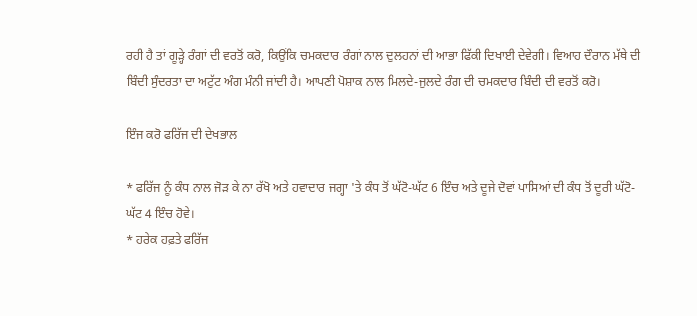ਰਹੀ ਹੈ ਤਾਂ ਗੂੜ੍ਹੇ ਰੰਗਾਂ ਦੀ ਵਰਤੋਂ ਕਰੋ, ਕਿਉਂਕਿ ਚਮਕਦਾਰ ਰੰਗਾਂ ਨਾਲ ਦੁਲਹਨਾਂ ਦੀ ਆਭਾ ਫਿੱਕੀ ਦਿਖਾਈ ਦੇਵੇਗੀ। ਵਿਆਹ ਦੌਰਾਨ ਮੱਥੇ ਦੀ ਬਿੰਦੀ ਸੁੰਦਰਤਾ ਦਾ ਅਟੁੱਟ ਅੰਗ ਮੰਨੀ ਜਾਂਦੀ ਹੈ। ਆਪਣੀ ਪੋਸ਼ਾਕ ਨਾਲ ਮਿਲਦੇ-ਜੁਲਦੇ ਰੰਗ ਦੀ ਚਮਕਦਾਰ ਬਿੰਦੀ ਦੀ ਵਰਤੋਂ ਕਰੋ।

ਇੰਜ ਕਰੋ ਫਰਿੱਜ ਦੀ ਦੇਖਭਾਲ

* ਫਰਿੱਜ ਨੂੰ ਕੰਧ ਨਾਲ ਜੋੜ ਕੇ ਨਾ ਰੱਖੋ ਅਤੇ ਹਵਾਦਾਰ ਜਗ੍ਹਾ 'ਤੇ ਕੰਧ ਤੋਂ ਘੱਟੋ-ਘੱਟ 6 ਇੰਚ ਅਤੇ ਦੂਜੇ ਦੋਵਾਂ ਪਾਸਿਆਂ ਦੀ ਕੰਧ ਤੋਂ ਦੂਰੀ ਘੱਟੋ-ਘੱਟ 4 ਇੰਚ ਹੋਵੇ।
* ਹਰੇਕ ਹਫ਼ਤੇ ਫਰਿੱਜ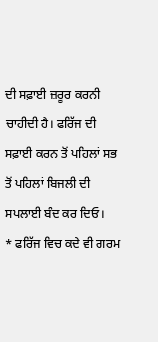ਦੀ ਸਫ਼ਾਈ ਜ਼ਰੂਰ ਕਰਨੀ ਚਾਹੀਦੀ ਹੈ। ਫਰਿੱਜ ਦੀ ਸਫ਼ਾਈ ਕਰਨ ਤੋਂ ਪਹਿਲਾਂ ਸਭ ਤੋਂ ਪਹਿਲਾਂ ਬਿਜਲੀ ਦੀ ਸਪਲਾਈ ਬੰਦ ਕਰ ਦਿਓ।
* ਫਰਿੱਜ ਵਿਚ ਕਦੇ ਵੀ ਗਰਮ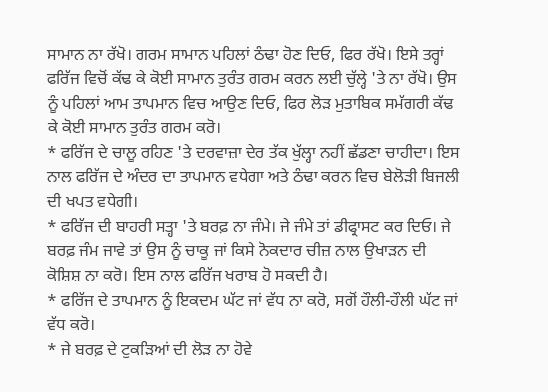ਸਾਮਾਨ ਨਾ ਰੱਖੋ। ਗਰਮ ਸਾਮਾਨ ਪਹਿਲਾਂ ਠੰਢਾ ਹੋਣ ਦਿਓ, ਫਿਰ ਰੱਖੋ। ਇਸੇ ਤਰ੍ਹਾਂ ਫਰਿੱਜ ਵਿਚੋਂ ਕੱਢ ਕੇ ਕੋਈ ਸਾਮਾਨ ਤੁਰੰਤ ਗਰਮ ਕਰਨ ਲਈ ਚੁੱਲ੍ਹੇ 'ਤੇ ਨਾ ਰੱਖੋ। ਉਸ ਨੂੰ ਪਹਿਲਾਂ ਆਮ ਤਾਪਮਾਨ ਵਿਚ ਆਉਣ ਦਿਓ, ਫਿਰ ਲੋੜ ਮੁਤਾਬਿਕ ਸਮੱਗਰੀ ਕੱਢ ਕੇ ਕੋਈ ਸਾਮਾਨ ਤੁਰੰਤ ਗਰਮ ਕਰੋ।
* ਫਰਿੱਜ ਦੇ ਚਾਲੂ ਰਹਿਣ 'ਤੇ ਦਰਵਾਜ਼ਾ ਦੇਰ ਤੱਕ ਖੁੱਲ੍ਹਾ ਨਹੀਂ ਛੱਡਣਾ ਚਾਹੀਦਾ। ਇਸ ਨਾਲ ਫਰਿੱਜ ਦੇ ਅੰਦਰ ਦਾ ਤਾਪਮਾਨ ਵਧੇਗਾ ਅਤੇ ਠੰਢਾ ਕਰਨ ਵਿਚ ਬੇਲੋੜੀ ਬਿਜਲੀ ਦੀ ਖਪਤ ਵਧੇਗੀ।
* ਫਰਿੱਜ ਦੀ ਬਾਹਰੀ ਸਤ੍ਹਾ 'ਤੇ ਬਰਫ਼ ਨਾ ਜੰਮੇ। ਜੇ ਜੰਮੇ ਤਾਂ ਡੀਫ੍ਰਾਸਟ ਕਰ ਦਿਓ। ਜੇ ਬਰਫ਼ ਜੰਮ ਜਾਵੇ ਤਾਂ ਉਸ ਨੂੰ ਚਾਕੂ ਜਾਂ ਕਿਸੇ ਨੋਕਦਾਰ ਚੀਜ਼ ਨਾਲ ਉਖਾੜਨ ਦੀ ਕੋਸ਼ਿਸ਼ ਨਾ ਕਰੋ। ਇਸ ਨਾਲ ਫਰਿੱਜ ਖਰਾਬ ਹੋ ਸਕਦੀ ਹੈ।
* ਫਰਿੱਜ ਦੇ ਤਾਪਮਾਨ ਨੂੰ ਇਕਦਮ ਘੱਟ ਜਾਂ ਵੱਧ ਨਾ ਕਰੋ, ਸਗੋਂ ਹੌਲੀ-ਹੌਲੀ ਘੱਟ ਜਾਂ ਵੱਧ ਕਰੋ।
* ਜੇ ਬਰਫ਼ ਦੇ ਟੁਕੜਿਆਂ ਦੀ ਲੋੜ ਨਾ ਹੋਵੇ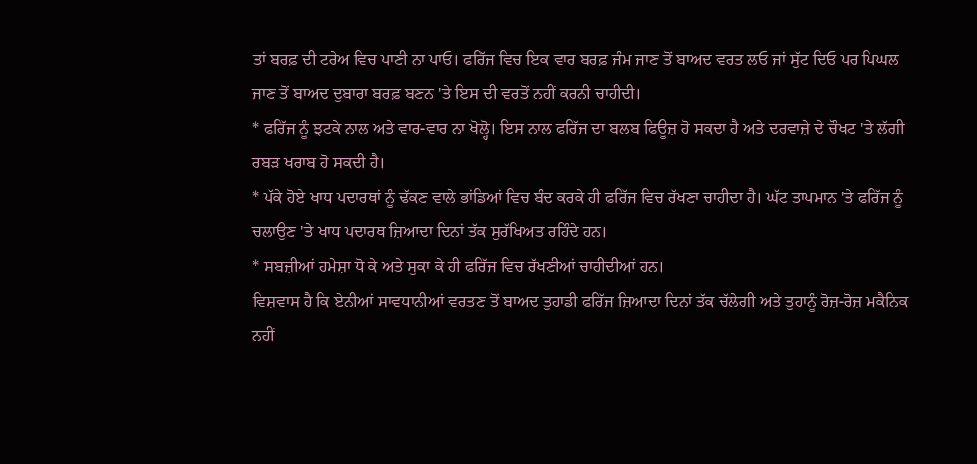ਤਾਂ ਬਰਫ਼ ਦੀ ਟਰੇਅ ਵਿਚ ਪਾਣੀ ਨਾ ਪਾਓ। ਫਰਿੱਜ ਵਿਚ ਇਕ ਵਾਰ ਬਰਫ਼ ਜੰਮ ਜਾਣ ਤੋਂ ਬਾਅਦ ਵਰਤ ਲਓ ਜਾਂ ਸੁੱਟ ਦਿਓ ਪਰ ਪਿਘਲ ਜਾਣ ਤੋਂ ਬਾਅਦ ਦੁਬਾਰਾ ਬਰਫ਼ ਬਣਨ 'ਤੇ ਇਸ ਦੀ ਵਰਤੋਂ ਨਹੀਂ ਕਰਨੀ ਚਾਹੀਦੀ।
* ਫਰਿੱਜ ਨੂੰ ਝਟਕੇ ਨਾਲ ਅਤੇ ਵਾਰ-ਵਾਰ ਨਾ ਖੋਲ੍ਹੋ। ਇਸ ਨਾਲ ਫਰਿੱਜ ਦਾ ਬਲਬ ਫਿਊਜ਼ ਹੋ ਸਕਦਾ ਹੈ ਅਤੇ ਦਰਵਾਜ਼ੇ ਦੇ ਚੌਖਟ 'ਤੇ ਲੱਗੀ ਰਬੜ ਖਰਾਬ ਹੋ ਸਕਦੀ ਹੈ।
* ਪੱਕੇ ਹੋਏ ਖਾਧ ਪਦਾਰਥਾਂ ਨੂੰ ਢੱਕਣ ਵਾਲੇ ਭਾਂਡਿਆਂ ਵਿਚ ਬੰਦ ਕਰਕੇ ਹੀ ਫਰਿੱਜ ਵਿਚ ਰੱਖਣਾ ਚਾਹੀਦਾ ਹੈ। ਘੱਟ ਤਾਪਮਾਨ 'ਤੇ ਫਰਿੱਜ ਨੂੰ ਚਲਾਉਣ 'ਤੇ ਖਾਧ ਪਦਾਰਥ ਜ਼ਿਆਦਾ ਦਿਨਾਂ ਤੱਕ ਸੁਰੱਖਿਅਤ ਰਹਿੰਦੇ ਹਨ।
* ਸਬਜ਼ੀਆਂ ਹਮੇਸ਼ਾ ਧੋ ਕੇ ਅਤੇ ਸੁਕਾ ਕੇ ਹੀ ਫਰਿੱਜ ਵਿਚ ਰੱਖਣੀਆਂ ਚਾਹੀਦੀਆਂ ਹਨ।
ਵਿਸ਼ਵਾਸ ਹੈ ਕਿ ਏਨੀਆਂ ਸਾਵਧਾਨੀਆਂ ਵਰਤਣ ਤੋਂ ਬਾਅਦ ਤੁਹਾਡੀ ਫਰਿੱਜ ਜ਼ਿਆਦਾ ਦਿਨਾਂ ਤੱਕ ਚੱਲੇਗੀ ਅਤੇ ਤੁਹਾਨੂੰ ਰੋਜ਼-ਰੋਜ਼ ਮਕੈਨਿਕ ਨਹੀਂ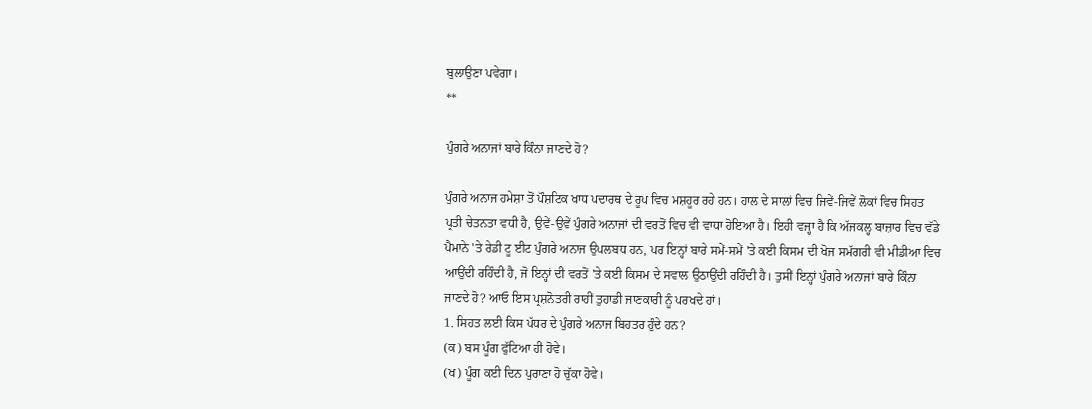ਬੁਲਾਉਣਾ ਪਵੇਗਾ।
**

ਪੁੰਗਰੇ ਅਨਾਜਾਂ ਬਾਰੇ ਕਿੰਨਾ ਜਾਣਦੇ ਹੋ?

ਪੁੰਗਰੇ ਅਨਾਜ ਹਮੇਸ਼ਾ ਤੋਂ ਪੌਸ਼ਟਿਕ ਖਾਧ ਪਦਾਰਥ ਦੇ ਰੂਪ ਵਿਚ ਮਸ਼ਹੂਰ ਰਹੇ ਹਨ। ਹਾਲ ਦੇ ਸਾਲਾਂ ਵਿਚ ਜਿਵੇਂ-ਜਿਵੇਂ ਲੋਕਾਂ ਵਿਚ ਸਿਹਤ ਪ੍ਰਤੀ ਚੇਤਨਤਾ ਵਧੀ ਹੈ, ਉਵੇਂ-ਉਵੇਂ ਪੁੰਗਰੇ ਅਨਾਜਾਂ ਦੀ ਵਰਤੋਂ ਵਿਚ ਵੀ ਵਾਧਾ ਹੋਇਆ ਹੈ। ਇਹੀ ਵਜ੍ਹਾ ਹੈ ਕਿ ਅੱਜਕਲ੍ਹ ਬਾਜ਼ਾਰ ਵਿਚ ਵੱਡੇ ਪੈਮਾਨੇ 'ਤੇ ਰੇਡੀ ਟੂ ਈਟ ਪੁੰਗਰੇ ਅਨਾਜ ਉਪਲਬਧ ਹਨ, ਪਰ ਇਨ੍ਹਾਂ ਬਾਰੇ ਸਮੇਂ-ਸਮੇਂ 'ਤੇ ਕਈ ਕਿਸਮ ਦੀ ਖੋਜ ਸਮੱਗਰੀ ਵੀ ਮੀਡੀਆ ਵਿਚ ਆਉਂਦੀ ਰਹਿੰਦੀ ਹੈ, ਜੋ ਇਨ੍ਹਾਂ ਦੀ ਵਰਤੋਂ 'ਤੇ ਕਈ ਕਿਸਮ ਦੇ ਸਵਾਲ ਉਠਾਉਂਦੀ ਰਹਿੰਦੀ ਹੈ। ਤੁਸੀਂ ਇਨ੍ਹਾਂ ਪੁੰਗਰੇ ਅਨਾਜਾਂ ਬਾਰੇ ਕਿੰਨਾ ਜਾਣਦੇ ਹੋ? ਆਓ ਇਸ ਪ੍ਰਸ਼ਨੋਤਰੀ ਰਾਹੀਂ ਤੁਹਾਡੀ ਜਾਣਕਾਰੀ ਨੂੰ ਪਰਖਦੇ ਹਾਂ।
1. ਸਿਹਤ ਲਈ ਕਿਸ ਪੱਧਰ ਦੇ ਪੁੰਗਰੇ ਅਨਾਜ ਬਿਹਤਰ ਹੁੰਦੇ ਹਨ?
(ਕ) ਬਸ ਪੂੰਗ ਫੁੱਟਿਆ ਹੀ ਹੋਵੇ।
(ਖ) ਪੂੰਗ ਕਈ ਦਿਨ ਪੁਰਾਣਾ ਹੋ ਚੁੱਕਾ ਹੋਵੇ।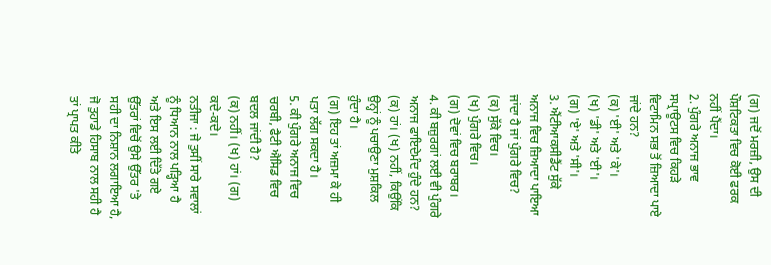(ਗ) ਜਦੋਂ ਮਰਜ਼ੀ, ਉਸ ਦੀ ਪੌਸ਼ਟਿਕਤਾ ਵਿਚ ਕੋਈ ਫਰਕ ਨਹੀਂ ਪੈਂਦਾ।
2. ਪੁੰਗਰੇ ਅਨਾਜ ਭਾਵ ਸਪ੍ਰਾਊਟਸ ਵਿਚ ਕਿਹੜੇ ਵਿਟਾਮਿਨ ਸਭ ਤੋਂ ਜ਼ਿਆਦਾ ਪਾਏ ਜਾਂਦੇ ਹਨ?
(ਕ) 'ਈ' ਅਤੇ 'ਕੇ'।
(ਖ) 'ਡੀ' ਅਤੇ 'ਈ'।
(ਗ) 'ਏ' ਅਤੇ 'ਸੀ'।
3. ਐਂਟੀਆਕਸੀਡੈਂਟ ਸੁੱਕੇ ਅਨਾਜ ਵਿਚ ਜ਼ਿਆਦਾ ਪਾਇਆ ਜਾਂਦਾ ਹੈ ਜਾਂ ਪੁੰਗਰੇ ਵਿਚ?
(ਕ) ਸੁੱਕੇ ਵਿਚ।
(ਖ) ਪੁੰਗਰੇ ਵਿਚ।
(ਗ) ਦੋਵਾਂ ਵਿਚ ਬਰਾਬਰ।
4. ਕੀ ਬਜ਼ੁਰਗਾਂ ਲਈ ਵੀ ਪੁੰਗਰੇ ਅਨਾਜ ਫਾਇਦੇਮੰਦ ਹੁੰਦੇ ਹਨ?
(ਕ) ਹਾਂ। (ਖ) ਨਹੀਂ, ਕਿਉਂਕਿ ਉਨ੍ਹਾਂ ਨੂੰ ਪਚਾਉਣਾ ਮੁਸ਼ਕਿਲ ਹੁੰਦਾ ਹੈ।
(ਗ) ਇਹ ਤਾਂ ਅਜ਼ਮਾ ਕੇ ਹੀ ਪਤਾ ਲੱਗ ਸਕਦਾ ਹੈ।
5. ਕੀ ਪੁੰਗਰੇ ਅਨਾਜ ਵਿਚ ਚਰਬੀ, ਫੈਟੀ ਐਸਿਡ ਵਿਚ ਬਦਲ ਜਾਂਦੀ ਹੈ?
(ਕ) ਨਹੀਂ। (ਖ) ਹਾਂ। (ਗ) ਕਦੇ-ਕਦੇ।
ਨਤੀਜਾ : ਜੇ ਤੁਸੀਂ ਸਾਰੇ ਸਵਾਲਾਂ ਨੂੰ ਧਿਆਨ ਨਾਲ ਪੜ੍ਹਿਆ ਹੈ ਅਤੇ ਇਸ ਲਈ ਦਿੱਤੇ ਗਏ ਉੱਤਰਾਂ ਵਿਚੋਂ ਉਸੇ ਉੱਤਰ 'ਤੇ ਸਹੀ ਦਾ ਨਿਸ਼ਾਨ ਲਗਾਇਆ ਹੈ, ਜੋ ਤੁਹਾਡੇ ਹਿਸਾਬ ਨਾਲ ਸਹੀ ਹੈ ਤਾਂ ਪ੍ਰਾਪਤ ਕੀਤੇ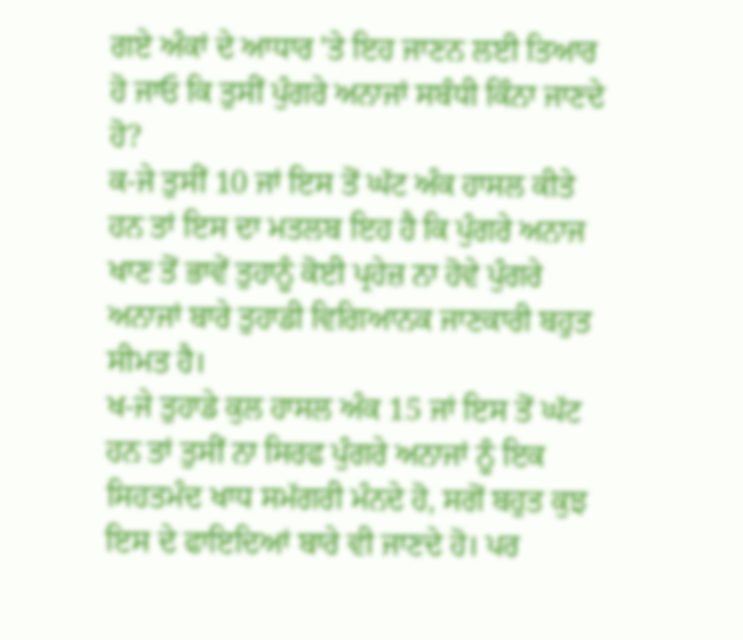ਗਏ ਅੰਕਾਂ ਦੇ ਆਧਾਰ 'ਤੇ ਇਹ ਜਾਣਨ ਲਈ ਤਿਆਰ ਹੋ ਜਾਓ ਕਿ ਤੁਸੀਂ ਪੁੰਗਰੇ ਅਨਾਜਾਂ ਸਬੰਧੀ ਕਿੰਨਾ ਜਾਣਦੇ ਹੋ?
ਕ-ਜੇ ਤੁਸੀਂ 10 ਜਾਂ ਇਸ ਤੋਂ ਘੱਟ ਅੰਕ ਹਾਸਲ ਕੀਤੇ ਹਨ ਤਾਂ ਇਸ ਦਾ ਮਤਲਬ ਇਹ ਹੈ ਕਿ ਪੁੰਗਰੇ ਅਨਾਜ ਖਾਣ ਤੋਂ ਭਾਵੇਂ ਤੁਹਾਨੂੰ ਕੋਈ ਪ੍ਰਹੇਜ਼ ਨਾ ਹੋਵੇ ਪੁੰਗਰੇ ਅਨਾਜਾਂ ਬਾਰੇ ਤੁਹਾਡੀ ਵਿਗਿਆਨਕ ਜਾਣਕਾਰੀ ਬਹੁਤ ਸੀਮਤ ਹੈ।
ਖ-ਜੇ ਤੁਹਾਡੇ ਕੁਲ ਹਾਸਲ ਅੰਕ 15 ਜਾਂ ਇਸ ਤੋਂ ਘੱਟ ਹਨ ਤਾਂ ਤੁਸੀਂ ਨਾ ਸਿਰਫ ਪੁੰਗਰੇ ਅਨਾਜਾਂ ਨੂੰ ਇਕ ਸਿਹਤਮੰਦ ਖਾਧ ਸਮੱਗਰੀ ਮੰਨਦੇ ਹੋ, ਸਗੋਂ ਬਹੁਤ ਕੁਝ ਇਸ ਦੇ ਫਾਇਦਿਆਂ ਬਾਰੇ ਵੀ ਜਾਣਦੇ ਹੋ। ਪਰ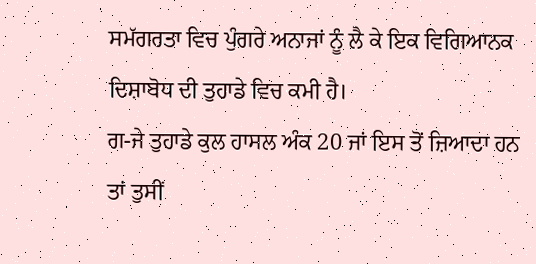ਸਮੱਗਰਤਾ ਵਿਚ ਪੁੰਗਰੇ ਅਨਾਜਾਂ ਨੂੰ ਲੈ ਕੇ ਇਕ ਵਿਗਿਆਨਕ ਦਿਸ਼ਾਬੋਧ ਦੀ ਤੁਹਾਡੇ ਵਿਚ ਕਮੀ ਹੈ।
ਗ-ਜੇ ਤੁਹਾਡੇ ਕੁਲ ਹਾਸਲ ਅੰਕ 20 ਜਾਂ ਇਸ ਤੋਂ ਜ਼ਿਆਦਾ ਹਨ ਤਾਂ ਤੁਸੀਂ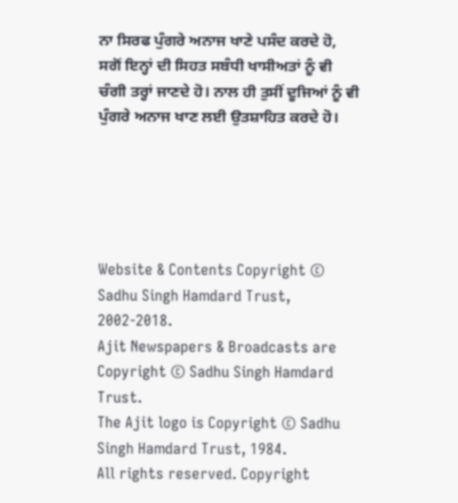ਨਾ ਸਿਰਫ ਪੁੰਗਰੇ ਅਨਾਜ ਖਾਣੇ ਪਸੰਦ ਕਰਦੇ ਹੋ, ਸਗੋਂ ਇਨ੍ਹਾਂ ਦੀ ਸਿਹਤ ਸਬੰਧੀ ਖਾਸੀਅਤਾਂ ਨੂੰ ਵੀ ਚੰਗੀ ਤਰ੍ਹਾਂ ਜਾਣਦੇ ਹੋ। ਨਾਲ ਹੀ ਤੁਸੀਂ ਦੂਜਿਆਂ ਨੂੰ ਵੀ ਪੁੰਗਰੇ ਅਨਾਜ ਖਾਣ ਲਈ ਉਤਸ਼ਾਹਿਤ ਕਰਦੇ ਹੋ।





Website & Contents Copyright © Sadhu Singh Hamdard Trust, 2002-2018.
Ajit Newspapers & Broadcasts are Copyright © Sadhu Singh Hamdard Trust.
The Ajit logo is Copyright © Sadhu Singh Hamdard Trust, 1984.
All rights reserved. Copyright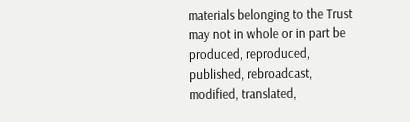materials belonging to the Trust may not in whole or in part be produced, reproduced, published, rebroadcast, modified, translated,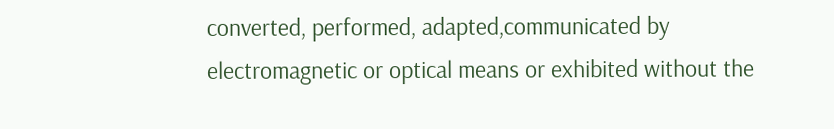converted, performed, adapted,communicated by electromagnetic or optical means or exhibited without the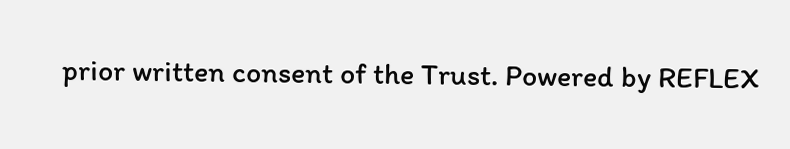prior written consent of the Trust. Powered by REFLEX